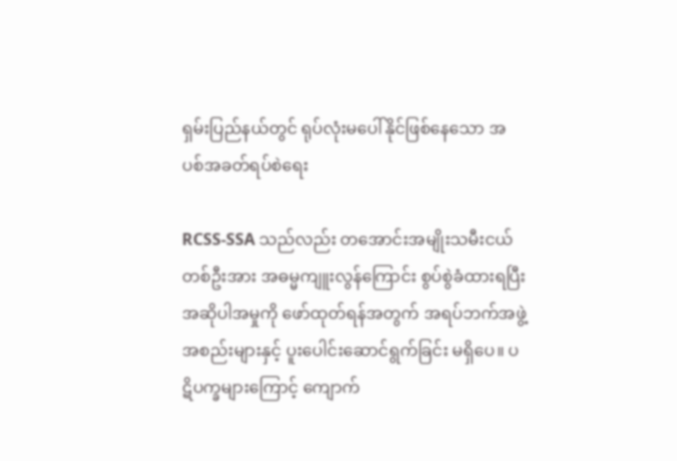ရှမ်းပြည်နယ်တွင် ရုပ်လုံးမပေါ်နိုင်ဖြစ်နေသော အပစ်အခတ်ရပ်စဲရေး

RCSS-SSA သည်လည်း တအောင်းအမျိုးသမီးငယ်တစ်ဦးအား အဓမ္မကျူးလွန်ကြောင်း စွပ်စွဲခံထားရပြီး အဆိုပါအမှုကို ဖော်ထုတ်ရန်အတွက် အရပ်ဘက်အဖွဲ့အစည်းများနှင့် ပူးပေါင်းဆောင်ရွက်ခြင်း မရှိပေ။ ပဋိပက္ခများကြောင့် ကျောက်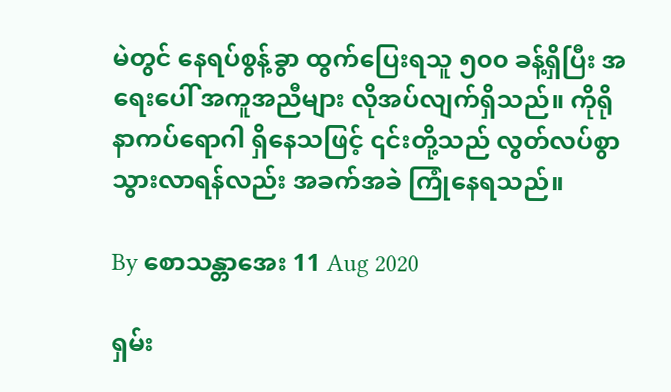မဲတွင် နေရပ်စွန့်ခွာ ထွက်ပြေးရသူ ၅၀၀ ခန့်ရှိပြီး အရေးပေါ် အကူအညီများ လိုအပ်လျက်ရှိသည်။ ကိုရိုနာကပ်ရောဂါ ရှိနေသဖြင့် ၎င်းတို့သည် လွတ်လပ်စွာ သွားလာရန်လည်း အခက်အခဲ ကြုံနေရသည်။

By စောသန္တာအေး 11 Aug 2020

ရှမ်း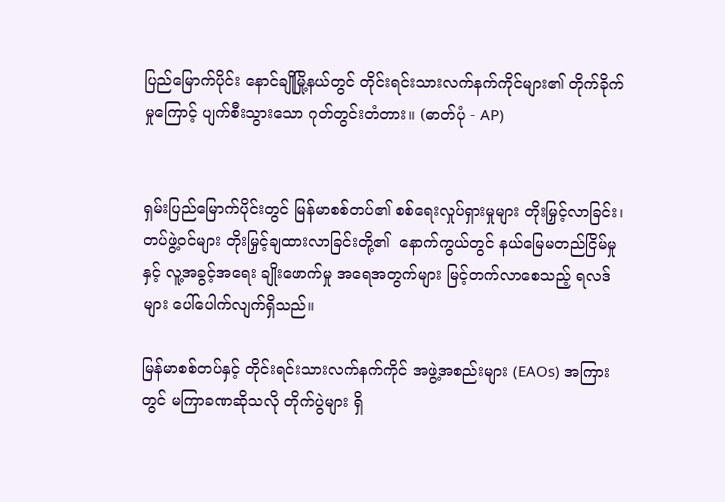ပြည်မြောက်ပိုင်း နောင်ချိုမြို့နယ်တွင် တိုင်းရင်းသားလက်နက်ကိုင်များ၏ တိုက်ခိုက်မှုကြောင့် ပျက်စီးသွားသော ဂုတ်တွင်းတံတား။ (ဓာတ်ပုံ - AP)


ရှမ်းပြည်မြောက်ပိုင်းတွင် မြန်မာစစ်တပ်၏ စစ်ရေးလှုပ်ရှားမှုများ တိုးမြှင့်လာခြင်း၊ တပ်ဖွဲ့ဝင်များ တိုးမြှင့်ချထားလာခြင်းတို့၏  နောက်ကွယ်တွင် နယ်မြေမတည်ငြိမ်မှုနှင့် လူ့အခွင့်အရေး ချိုးဖောက်မှု အရေအတွက်များ မြင့်တက်လာစေသည့် ရလဒ်များ ပေါ်ပေါက်လျက်ရှိသည်။

မြန်မာစစ်တပ်နှင့် တိုင်းရင်းသားလက်နက်ကိုင် အဖွဲ့အစည်းများ (EAOs) အကြားတွင် မကြာခဏဆိုသလို တိုက်ပွဲများ ရှိ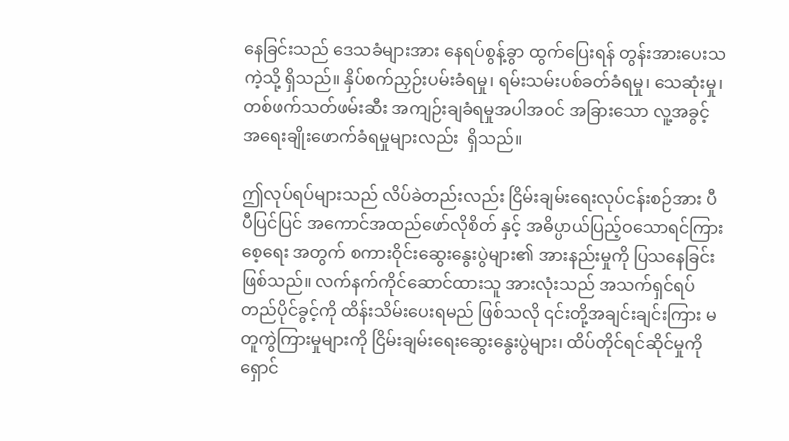နေခြင်းသည် ဒေသခံများအား နေရပ်စွန့်ခွာ ထွက်ပြေးရန် တွန်းအားပေးသကဲ့သို့ ရှိသည်။ နှိပ်စက်ညှဉ်းပမ်းခံရမှု၊ ရမ်းသမ်းပစ်ခတ်ခံရမှု၊ သေဆုံးမှု၊ တစ်ဖက်သတ်ဖမ်းဆီး အကျဉ်းချခံရမှုအပါအဝင် အခြားသော လူ့အခွင့်အရေးချိုးဖောက်ခံရမှုများလည်း  ရှိသည်။

ဤလုပ်ရပ်များသည် လိပ်ခဲတည်းလည်း ငြိမ်းချမ်းရေးလုပ်ငန်းစဉ်အား ပီပီပြင်ပြင် အကောင်အထည်ဖော်လိုစိတ် နှင့် အဓိပ္ပာယ်ပြည့်ဝသောရင်ကြားစေ့ရေး အတွက် စကားဝိုင်းဆွေးနွေးပွဲများ၏ အားနည်းမှုကို ပြသနေခြင်းဖြစ်သည်။ လက်နက်ကိုင်ဆောင်ထားသူ အားလုံးသည် အသက်ရှင်ရပ်တည်ပိုင်ခွင့်ကို ထိန်းသိမ်းပေးရမည် ဖြစ်သလို ၎င်းတို့အချင်းချင်းကြား မတူကွဲကြားမှုများကို ငြိမ်းချမ်းရေးဆွေးနွေးပွဲများ၊ ထိပ်တိုင်ရင်ဆိုင်မှုကို ရှောင်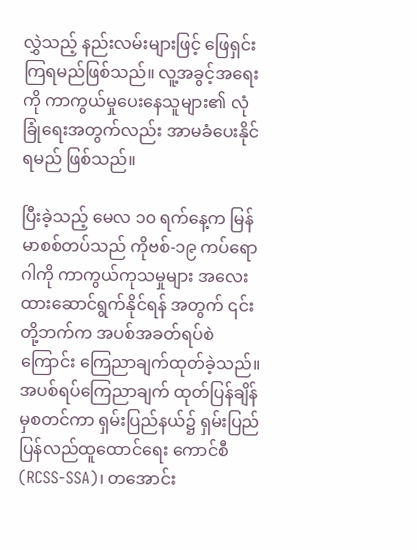လွှဲသည့် နည်းလမ်းများဖြင့် ဖြေရှင်းကြရမည်ဖြစ်သည်။ လူ့အခွင့်အရေးကို ကာကွယ်မှုပေးနေသူများ၏ လုံခြုံရေးအတွက်လည်း အာမခံပေးနိုင်ရမည် ဖြစ်သည်။

ပြီးခဲ့သည့် မေလ ၁၀ ရက်နေ့က မြန်မာစစ်တပ်သည် ကိုဗစ်-၁၉ ကပ်ရောဂါကို ကာကွယ်ကုသမှုများ အလေးထားဆောင်ရွက်နိုင်ရန် အတွက် ၎င်းတို့ဘက်က အပစ်အခတ်ရပ်စဲကြောင်း ကြေညာချက်ထုတ်ခဲ့သည်။ အပစ်ရပ်ကြေညာချက် ထုတ်ပြန်ချိန်မှစတင်ကာ ရှမ်းပြည်နယ်၌ ရှမ်းပြည်ပြန်လည်ထူထောင်ရေး ကောင်စီ (RCSS-SSA)၊ တအောင်း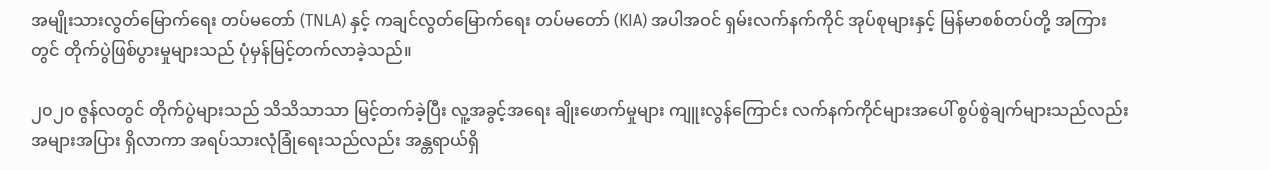အမျိုးသားလွတ်မြောက်ရေး တပ်မတော် (TNLA) နှင့် ကချင်လွတ်မြောက်ရေး တပ်မတော် (KIA) အပါအဝင် ရှမ်းလက်နက်ကိုင် အုပ်စုများနှင့် မြန်မာစစ်တပ်တို့ အကြားတွင် တိုက်ပွဲဖြစ်ပွားမှုများသည် ပုံမှန်မြင့်တက်လာခဲ့သည်။

၂၀၂၀ ဇွန်လတွင် တိုက်ပွဲများသည် သိသိသာသာ မြင့်တက်ခဲ့ပြီး လူ့အခွင့်အရေး ချိုးဖောက်မှုများ ကျူးလွန်ကြောင်း လက်နက်ကိုင်များအပေါ် စွပ်စွဲချက်များသည်လည်း အများအပြား ရှိလာကာ အရပ်သားလုံခြုံရေးသည်လည်း အန္တရာယ်ရှိ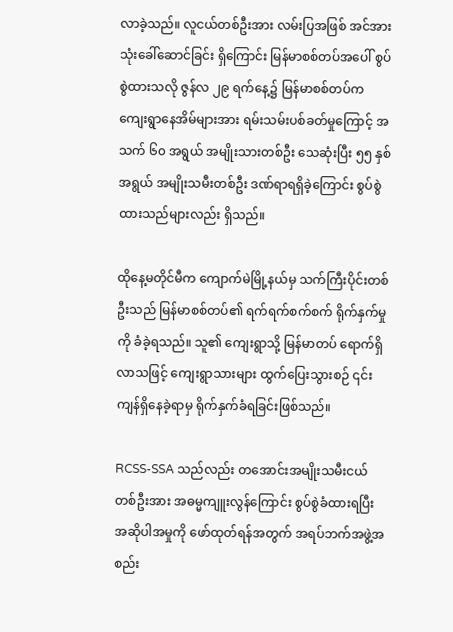လာခဲ့သည်။ လူငယ်တစ်ဦးအား လမ်းပြအဖြစ် အင်အားသုံးခေါ်ဆောင်ခြင်း ရှိကြောင်း မြန်မာစစ်တပ်အပေါ် စွပ်စွဲထားသလို ဇွန်လ ၂၉ ရက်နေ့၌ မြန်မာစစ်တပ်က ကျေးရွာနေအိမ်များအား ရမ်းသမ်းပစ်ခတ်မှုကြောင့် အသက် ၆၀ အရွယ် အမျိုးသားတစ်ဦး သေဆုံးပြီး ၅၅ နှစ်အရွယ် အမျိုးသမီးတစ်ဦး ဒဏ်ရာရရှိခဲ့ကြောင်း စွပ်စွဲထားသည်များလည်း ရှိသည်။

ထိုနေ့မတိုင်မီက ကျောက်မဲမြို့နယ်မှ သက်ကြီးပိုင်းတစ်ဦးသည် မြန်မာစစ်တပ်၏ ရက်ရက်စက်စက် ရိုက်နှက်မှုကို ခံခဲ့ရသည်။ သူ၏ ကျေးရွာသို့ မြန်မာတပ် ရောက်ရှိလာသဖြင့် ကျေးရွာသားများ ထွက်ပြေးသွားစဉ် ၎င်းကျန်ရှိနေခဲ့ရာမှ ရိုက်နှက်ခံရခြင်းဖြစ်သည်။

RCSS-SSA သည်လည်း တအောင်းအမျိုးသမီးငယ်တစ်ဦးအား အဓမ္မကျူးလွန်ကြောင်း စွပ်စွဲခံထားရပြီး အဆိုပါအမှုကို ဖော်ထုတ်ရန်အတွက် အရပ်ဘက်အဖွဲ့အစည်း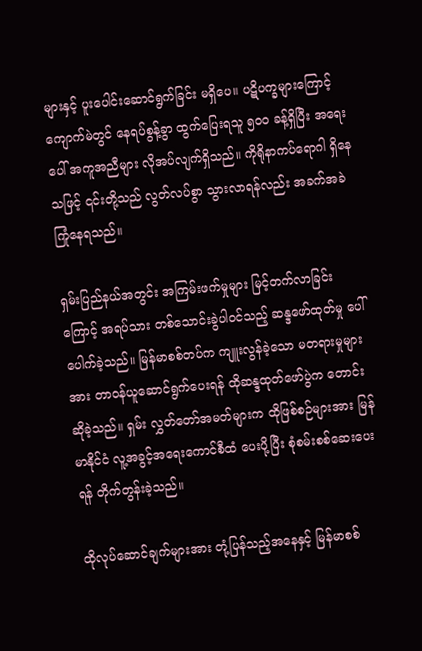များနှင့် ပူးပေါင်းဆောင်ရွက်ခြင်း မရှိပေ။ ပဋိပက္ခများကြောင့် ကျောက်မဲတွင် နေရပ်စွန့်ခွာ ထွက်ပြေးရသူ ၅၀၀ ခန့်ရှိပြီး အရေးပေါ် အကူအညီများ လိုအပ်လျက်ရှိသည်။ ကိုရိုနာကပ်ရောဂါ ရှိနေသဖြင့် ၎င်းတို့သည် လွတ်လပ်စွာ သွားလာရန်လည်း အခက်အခဲ ကြုံနေရသည်။

ရှမ်းပြည်နယ်အတွင်း အကြမ်းဖက်မှုများ မြင့်တက်လာခြင်းကြောင့် အရပ်သား တစ်သောင်းခွဲပါဝင်သည့် ဆန္ဒဖော်ထုတ်မှု ပေါ်ပေါက်ခဲ့သည်။ မြန်မာစစ်တပ်က ကျူးလွန်ခဲ့သော မတရားမှုများအား တာဝန်ယူဆောင်ရွက်ပေးရန် ထိုဆန္ဒထုတ်ဖော်ပွဲက တောင်းဆိုခဲ့သည်။ ရှမ်း လွှတ်တော်အမတ်များက ထိုဖြစ်စဉ်များအား မြန်မာနိုင်ငံ လူ့အခွင့်အရေးကောင်စီထံ ပေးပို့ပြီး စုံစမ်းစစ်ဆေးပေးရန် တိုက်တွန်းခဲ့သည်။

ထိုလုပ်ဆောင်ချက်များအား တုံ့ပြန်သည့်အနေနှင့် မြန်မာစစ်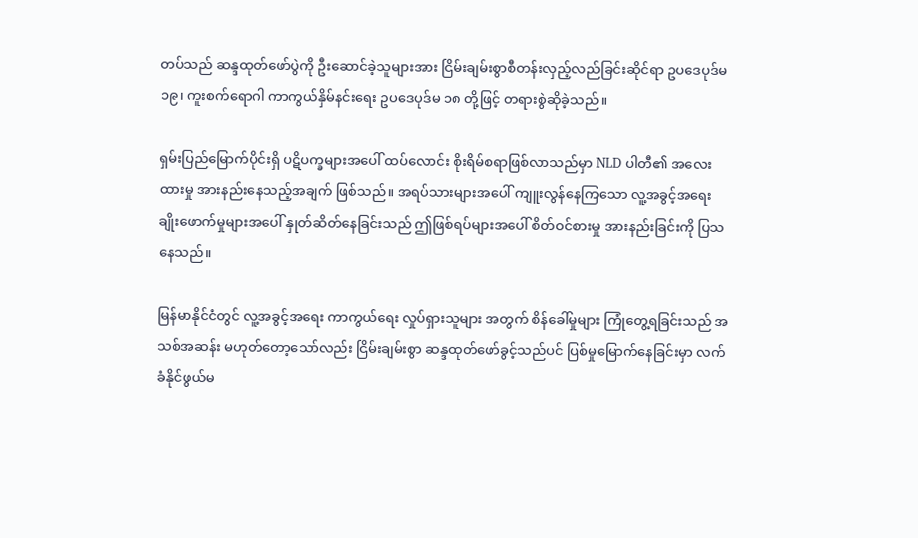တပ်သည် ဆန္ဒထုတ်ဖော်ပွဲကို ဦးဆောင်ခဲ့သူများအား ငြိမ်းချမ်းစွာစီတန်းလှည့်လည်ခြင်းဆိုင်ရာ ဥပဒေပုဒ်မ ၁၉၊ ကူးစက်ရောဂါ ကာကွယ်နှိမ်နင်းရေး ဥပဒေပုဒ်မ ၁၈ တို့ဖြင့် တရားစွဲဆိုခဲ့သည်။

ရှမ်းပြည်မြောက်ပိုင်းရှိ ပဋိပက္ခများအပေါ် ထပ်လောင်း စိုးရိမ်စရာဖြစ်လာသည်မှာ NLD ပါတီ၏ အလေးထားမှု အားနည်းနေသည့်အချက် ဖြစ်သည်။ အရပ်သားများအပေါ် ကျူးလွန်နေကြသော လူ့အခွင့်အရေး ချိုးဖောက်မှုများအပေါ် နှုတ်ဆိတ်နေခြင်းသည် ဤဖြစ်ရပ်များအပေါ် စိတ်ဝင်စားမှု အားနည်းခြင်းကို ပြသနေသည်။

မြန်မာနိုင်ငံတွင် လူ့အခွင့်အရေး ကာကွယ်ရေး လှုပ်ရှားသူများ အတွက် စိန်ခေါ်မှုများ ကြုံတွေ့ရခြင်းသည် အသစ်အဆန်း မဟုတ်တော့သော်လည်း ငြိမ်းချမ်းစွာ ဆန္ဒထုတ်ဖော်ခွင့်သည်ပင် ပြစ်မှုမြောက်နေခြင်းမှာ လက်ခံနိုင်ဖွယ်မ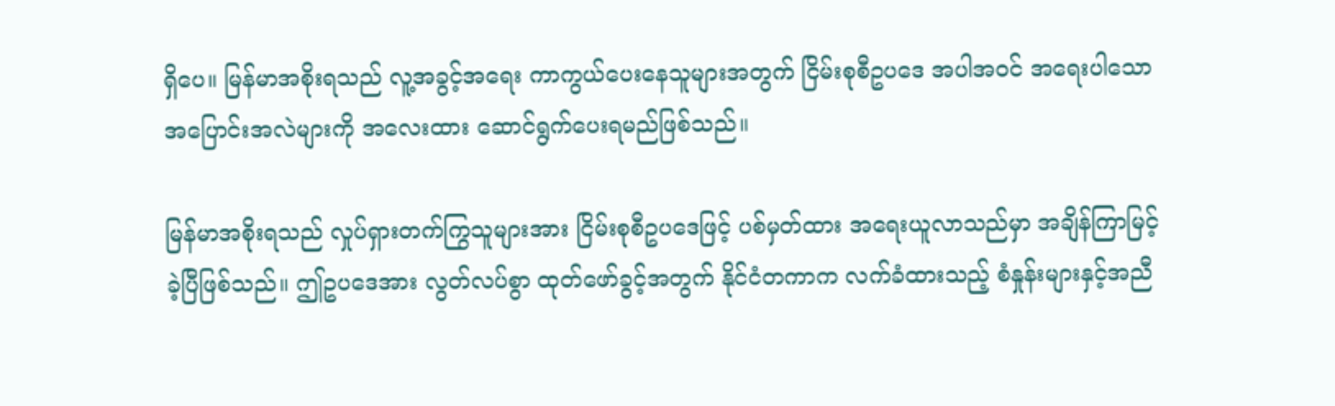ရှိပေ။ မြန်မာအစိုးရသည် လူ့အခွင့်အရေး ကာကွယ်ပေးနေသူများအတွက် ငြိမ်းစုစီဥပဒေ အပါအဝင် အရေးပါသော အပြောင်းအလဲများကို အလေးထား ဆောင်ရွက်ပေးရမည်ဖြစ်သည်။

မြန်မာအစိုးရသည် လှုပ်ရှားတက်ကြွသူများအား ငြိမ်းစုစီဥပဒေဖြင့် ပစ်မှတ်ထား အရေးယူလာသည်မှာ အချိန်ကြာမြင့်ခဲ့ပြီဖြစ်သည်။ ဤဥပဒေအား လွတ်လပ်စွာ ထုတ်ဖော်ခွင့်အတွက် နိုင်ငံတကာက လက်ခံထားသည့် စံနှုန်းများနှင့်အညီ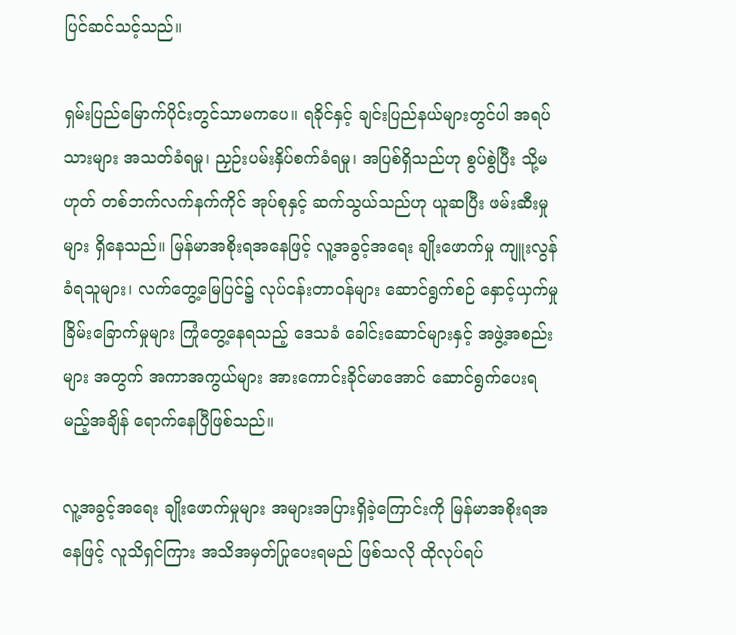ပြင်ဆင်သင့်သည်။

ရှမ်းပြည်မြောက်ပိုင်းတွင်သာမကပေ။ ရခိုင်နှင့် ချင်းပြည်နယ်များတွင်ပါ အရပ်သားများ အသတ်ခံရမှု၊ ညှဉ်းပမ်းနှိပ်စက်ခံရမှု၊ အပြစ်ရှိသည်ဟု စွပ်စွဲပြီး သို့မဟုတ် တစ်ဘက်လက်နက်ကိုင် အုပ်စုနှင့် ဆက်သွယ်သည်ဟု ယူဆပြီး ဖမ်းဆီးမှုများ ရှိနေသည်။ မြန်မာအစိုးရအနေဖြင့် လူ့အခွင့်အရေး ချိုးဖောက်မှု ကျူးလွန်ခံရသူများ၊ လက်တွေ့မြေပြင်၌ လုပ်ငန်းတာဝန်များ ဆောင်ရွက်စဉ် နှောင့်ယှက်မှု ခြိမ်းခြောက်မှုများ ကြုံတွေ့နေရသည့် ဒေသခံ ခေါင်းဆောင်များနှင့် အဖွဲ့အစည်းများ အတွက် အကာအကွယ်များ အားကောင်းခိုင်မာအောင် ဆောင်ရွက်ပေးရမည့်အချိန် ရောက်နေပြီဖြစ်သည်။

လူ့အခွင့်အရေး ချိုးဖောက်မှုများ အများအပြားရှိခဲ့ကြောင်းကို မြန်မာအစိုးရအနေဖြင့် လူသိရှင်ကြား အသိအမှတ်ပြုပေးရမည် ဖြစ်သလို ထိုလုပ်ရပ်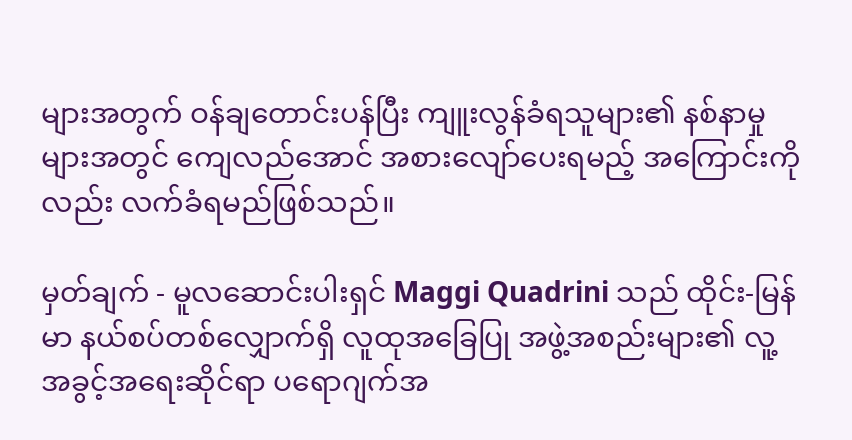များအတွက် ဝန်ချတောင်းပန်ပြီး ကျူးလွန်ခံရသူများ၏ နစ်နာမှုများအတွင် ကျေလည်အောင် အစားလျော်ပေးရမည့် အကြောင်းကိုလည်း လက်ခံရမည်ဖြစ်သည်။

မှတ်ချက် - မူလဆောင်းပါးရှင် Maggi Quadrini သည် ထိုင်း-မြန်မာ နယ်စပ်တစ်လျှောက်ရှိ လူထုအခြေပြု အဖွဲ့အစည်းများ၏ လူ့အခွင့်အရေးဆိုင်ရာ ပရောဂျက်အ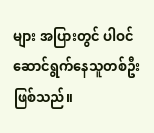များ အပြားတွင် ပါဝင်ဆောင်ရွက်နေသူတစ်ဦး ဖြစ်သည်။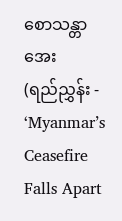စောသန္တာအေး
(ရည်ညွှန်း - ‘Myanmar’s Ceasefire Falls Apart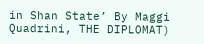in Shan State’ By Maggi Quadrini, THE DIPLOMAT)